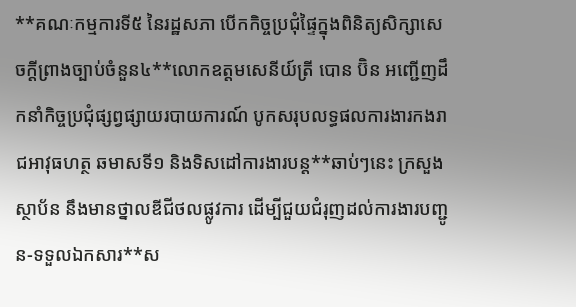**គណៈកម្មការទី៥ នៃរដ្ឋសភា បើកកិច្ចប្រជុំផ្ទៃក្នុងពិនិត្យសិក្សាសេចក្ដីព្រាងច្បាប់ចំនួន៤**លោកឧត្តមសេនីយ៍ត្រី បោន ប៊ិន អញ្ជើញដឹកនាំកិច្ចប្រជុំផ្សព្វផ្សាយរបាយការណ៍ បូកសរុបលទ្ធផលការងារកងរាជអាវុធហត្ថ ឆមាសទី១ និងទិសដៅការងារបន្ត**ឆាប់ៗនេះ ក្រសួង ស្ថាប័ន នឹងមានថ្នាលឌីជីថលផ្លូវការ ដើម្បីជួយជំរុញដល់ការងារបញ្ជូន-ទទួលឯកសារ**ស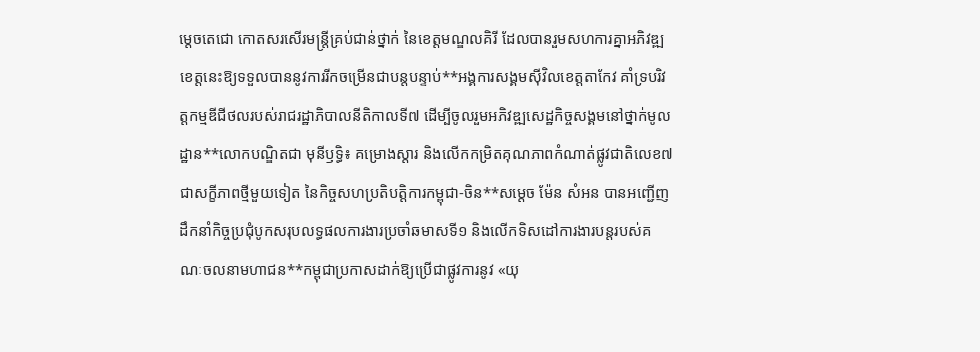ម្តេចតេជោ កោតសរសើរមន្ត្រីគ្រប់ជាន់ថ្នាក់ នៃខេត្តមណ្ឌលគិរី ដែលបានរួមសហការគ្នាអភិវឌ្ឍខេត្តនេះឱ្យទទួលបាននូវការរីកចម្រើនជាបន្តបន្ទាប់**អង្គការសង្គមស៊ីវិលខេត្តតាកែវ គាំទ្របរិវត្តកម្មឌីជីថលរបស់រាជរដ្ឋាភិបាលនីតិកាលទី៧ ដើម្បីចូលរួមអភិវឌ្ឍសេដ្ឋកិច្ចសង្គមនៅថ្នាក់មូលដ្ឋាន**លោកបណ្ឌិតជា មុនីឫទ្ធិ៖ គម្រោងស្តារ និងលើកកម្រិតគុណភាពកំណាត់ផ្លូវជាតិលេខ៧ជាសក្ខីភាពថ្មីមួយទៀត នៃកិច្ចសហប្រតិបត្តិការកម្ពុជា-ចិន**សម្តេច ម៉ែន សំអន បានអញ្ជើញដឹកនាំកិច្ចប្រជុំបូកសរុបលទ្ធផលការងារប្រចាំឆមាសទី១ និងលើកទិសដៅការងារបន្តរបស់គណៈចលនាមហាជន**កម្ពុជាប្រកាសដាក់ឱ្យប្រើជាផ្លូវការនូវ «យុ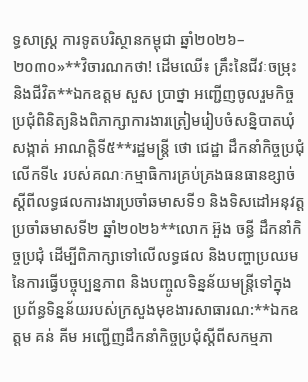ទ្ធសាស្ត្រ ការទូតបរិស្ថានកម្ពុជា ឆ្នាំ២០២៦–២០៣០»**វិចារណកថា! ដើមឈើ៖ គ្រឹះនៃជីវៈចម្រុះ និងជីវិត**ឯកឧត្តម សួស ប្រាថ្នា អញ្ជើញចូលរួមកិច្ចប្រជុំពិនិត្យនិងពិភាក្សាការងារត្រៀមរៀបចំសន្និបាតឃុំ សង្កាត់ អាណត្តិទី៥**រដ្ឋមន្ត្រី ថោ ជេដ្ឋា ដឹកនាំកិច្ចប្រជុំលើកទី៤ របស់គណៈកម្មាធិការគ្រប់គ្រងធនធានខ្សាច់ ស្ដីពីលទ្ធផលការងារប្រចាំឆមាសទី១ និងទិសដៅអនុវត្តប្រចាំឆមាសទី២ ឆ្នាំ២០២៦**លោក អ៊ួង ចន្ធី ដឹកនាំកិច្ចប្រជុំ ដើម្បីពិភាក្សាទៅលើលទ្ធផល និងបញ្ហាប្រឈមនៃការធ្វើបច្ចុប្បន្នភាព និងបញ្ចូលទិន្នន័យមន្រ្តីទៅក្នុងប្រព័ន្ធទិន្នន័យរបស់ក្រសួងមុខងារសាធារណ:**ឯកឧត្តម គន់ គីម អញ្ជើញដឹកនាំកិច្ចប្រជុំស្តីពីសកម្មភា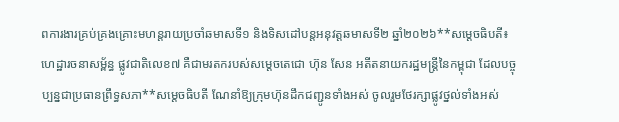ពការងារគ្រប់គ្រងគ្រោះមហន្តរាយប្រចាំឆមាសទី១ និងទិសដៅបន្តអនុវត្តឆមាសទី២ ឆ្នាំ២០២៦**សម្ដេចធិបតី៖ ហេដ្ឋារចនាសម្ព័ន្ធ ផ្លូវជាតិលេខ៧ គឺជាមរតករបស់សម្ដេចតេជោ ហ៊ុន សែន អតីតនាយករដ្ឋមន្ដ្រីនៃកម្ពុជា ដែលបច្ចុប្បន្នជាប្រធានព្រឹទ្ធសភា**សម្ដេចធិបតី ណែនាំឱ្យក្រុមហ៊ុនដឹកជញ្ជូនទាំងអស់ ចូលរួមថែរក្សាផ្លូវថ្នល់ទាំងអស់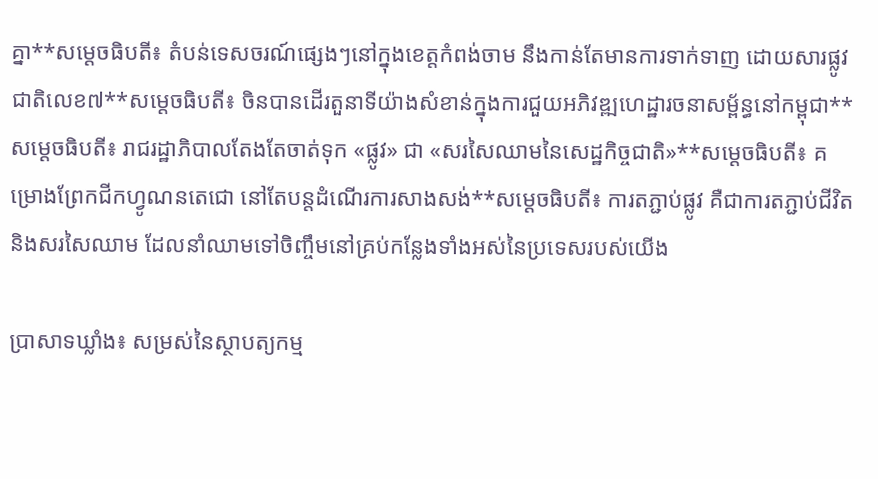គ្នា**សម្ដេចធិបតី៖ តំបន់ទេសចរណ៍ផ្សេងៗនៅក្នុងខេត្តកំពង់ចាម នឹងកាន់តែមានការទាក់ទាញ ដោយសារផ្លូវជាតិលេខ៧**សម្ដេចធិបតី៖ ចិនបានដើរតួនាទីយ៉ាងសំខាន់ក្នុងការជួយអភិវឌ្ឍហេដ្ឋារចនាសម្ព័ន្ធនៅកម្ពុជា**សម្ដេចធិបតី៖ រាជរដ្ឋាភិបាលតែងតែចាត់ទុក «ផ្លូវ» ជា «សរសៃឈាមនៃសេដ្ឋកិច្ចជាតិ»**សម្ដេចធិបតី៖ គម្រោងព្រែកជីកហ្វូណនតេជោ នៅតែបន្តដំណើរការសាងសង់**សម្ដេចធិបតី៖ ការតភ្ជាប់ផ្លូវ គឺជាការតភ្ជាប់ជីវិត និងសរសៃឈាម ដែលនាំឈាមទៅចិញ្ចឹមនៅគ្រប់កន្លែងទាំងអស់នៃប្រទេសរបស់យើង

ប្រាសាទឃ្លាំង៖ សម្រស់នៃស្ថាបត្យកម្ម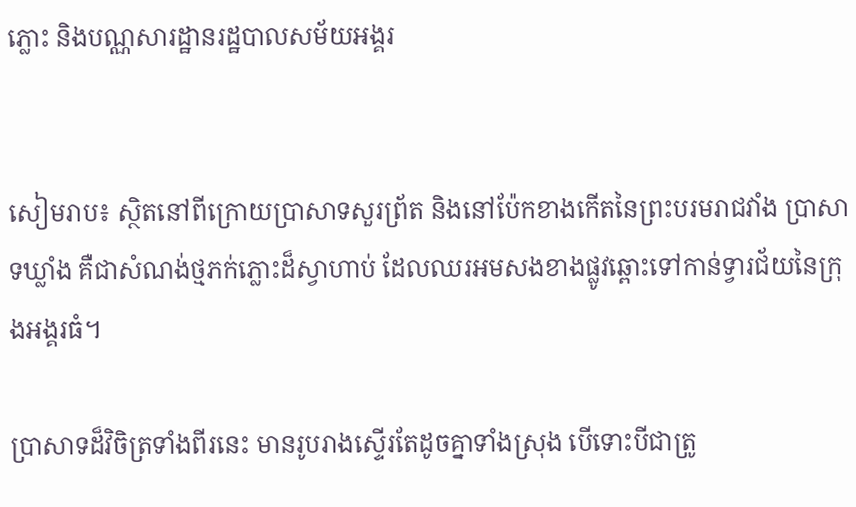ភ្លោះ និងបណ្ណសារដ្ឋានរដ្ឋបាលសម័យអង្គរ


សៀមរាប៖ ស្ថិតនៅពីក្រោយប្រាសាទសួរព្រ័ត និងនៅប៉ែកខាងកើតនៃព្រះបរមរាជវាំង ប្រាសាទឃ្លាំង គឺជាសំណង់ថ្មភក់ភ្លោះដ៏ស្វាហាប់ ដែលឈរអមសងខាងផ្លូវឆ្ពោះទៅកាន់ទ្វារជ័យនៃក្រុងអង្គរធំ។

ប្រាសាទដ៏វិចិត្រទាំងពីរនេះ មានរូបរាងស្ទើរតែដូចគ្នាទាំងស្រុង បើទោះបីជាត្រូ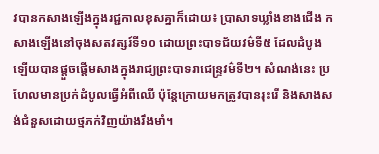វបានកសាងឡើងក្នុងរជ្ជកាលខុសគ្នាក៏ដោយ៖ ប្រាសាទឃ្លាំងខាងជើង កសាងឡើងនៅចុងសតវត្សរ៍ទី១០ ដោយព្រះបាទជ័យវម៌ទី៥ ដែលដំបូងឡើយបានផ្តួចផ្តើមសាងក្នុងរាជ្យព្រះបាទរាជេន្ទ្រវម៌ទី២។ សំណង់នេះ ប្រហែលមានប្រក់ដំបូលធ្វើអំពីឈើ ប៉ុន្តែក្រោយមកត្រូវបានរុះរើ និងសាងសង់ជំនួសដោយថ្មភក់វិញយ៉ាងរឹងមាំ។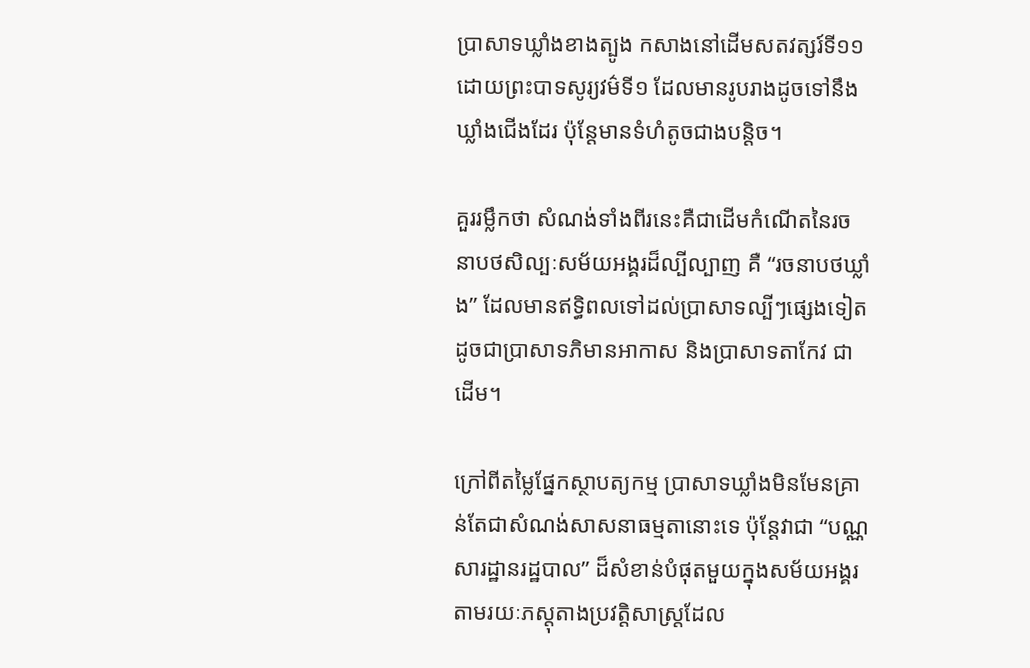ប្រាសាទឃ្លាំងខាងត្បូង កសាងនៅដើមសតវត្សរ៍ទី១១ ដោយព្រះបាទសូរ្យវម៌ទី១ ដែលមានរូបរាងដូចទៅនឹងឃ្លាំងជើងដែរ ប៉ុន្តែមានទំហំតូចជាងបន្តិច។

គួររម្លឹកថា សំណង់ទាំងពីរនេះគឺជាដើមកំណើតនៃរចនាបថសិល្បៈសម័យអង្គរដ៏ល្បីល្បាញ គឺ “រចនាបថឃ្លាំង” ដែលមានឥទ្ធិពលទៅដល់ប្រាសាទល្បីៗផ្សេងទៀត ដូចជាប្រាសាទភិមានអាកាស និងប្រាសាទតាកែវ ជាដើម។

ក្រៅពីតម្លៃផ្នែកស្ថាបត្យកម្ម ប្រាសាទឃ្លាំងមិនមែនគ្រាន់តែជាសំណង់សាសនាធម្មតានោះទេ ប៉ុន្តែវាជា “បណ្ណសារដ្ឋានរដ្ឋបាល” ដ៏សំខាន់បំផុតមួយក្នុងសម័យអង្គរ តាមរយៈភស្តុតាងប្រវត្តិសាស្ត្រដែល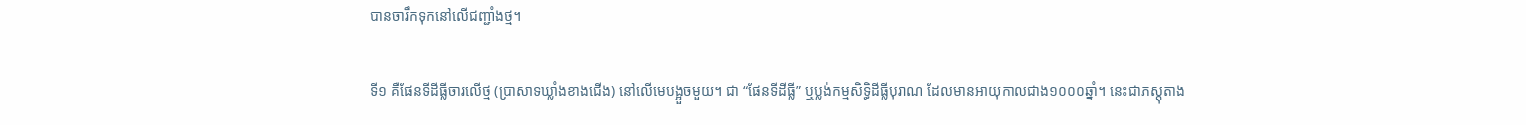បានចារឹកទុកនៅលើជញ្ជាំងថ្ម។

ទី១ គឺផែនទីដីធ្លីចារលើថ្ម (ប្រាសាទឃ្លាំងខាងជើង) នៅលើមេបង្អួចមួយ។ ជា “ផែនទីដីធ្លី” ឬប្លង់កម្មសិទ្ធិដីធ្លីបុរាណ ដែលមានអាយុកាលជាង១០០០ឆ្នាំ។ នេះជាភស្តុតាង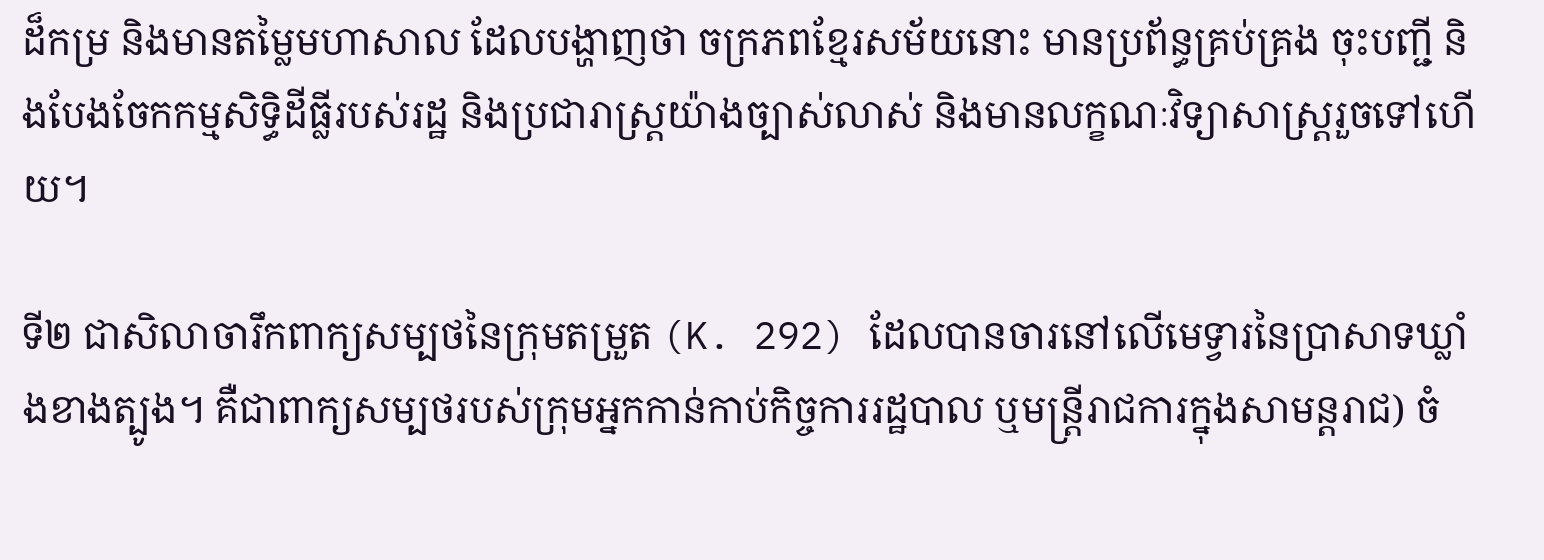ដ៏កម្រ និងមានតម្លៃមហាសាល ដែលបង្ហាញថា ចក្រភពខ្មែរសម័យនោះ មានប្រព័ន្ធគ្រប់គ្រង ចុះបញ្ជី និងបែងចែកកម្មសិទ្ធិដីធ្លីរបស់រដ្ឋ និងប្រជារាស្ត្រយ៉ាងច្បាស់លាស់ និងមានលក្ខណៈវិទ្យាសាស្ត្ររួចទៅហើយ។

ទី២ ជាសិលាចារឹកពាក្យសម្បថនៃក្រុមតម្រួត (K. 292) ដែលបានចារនៅលើមេទ្វារនៃប្រាសាទឃ្លាំងខាងត្បូង។ គឺជាពាក្យសម្បថរបស់ក្រុមអ្នកកាន់កាប់កិច្ចការរដ្ឋបាល ឬមន្ត្រីរាជការក្នុងសាមន្តរាជ) ចំ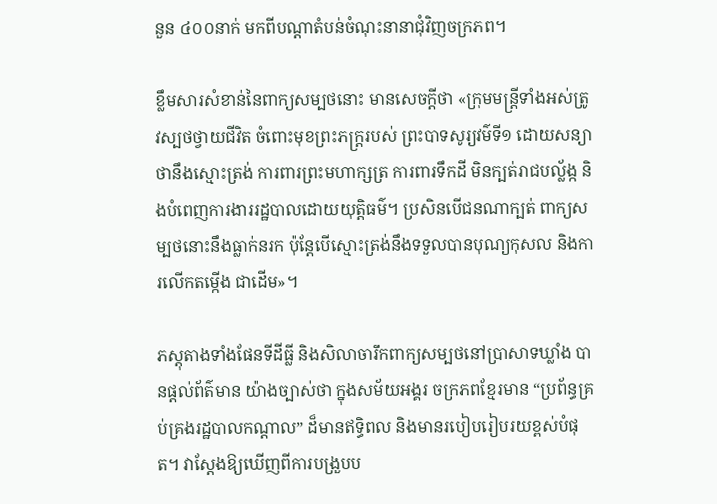នួន ៤០០នាក់ មកពីបណ្តាតំបន់ចំណុះនានាជុំវិញចក្រភព។

ខ្លឹមសារសំខាន់នៃពាក្យសម្បថនោះ មានសេចក្តីថា «ក្រុមមន្ត្រីទាំងអស់ត្រូវស្បថថ្វាយជីវិត ចំពោះមុខព្រះភក្ត្ររបស់ ព្រះបាទសូរ្យវម៌ទី១ ដោយសន្យាថានឹងស្មោះត្រង់ ការពារព្រះមហាក្សត្រ ការពារទឹកដី មិនក្បត់រាជបល្ល័ង្ក និងបំពេញការងាររដ្ឋបាលដោយយុត្តិធម៌។ ប្រសិនបើជនណាក្បត់ ពាក្យសម្បថនោះនឹងធ្លាក់នរក ប៉ុន្តែបើស្មោះត្រង់នឹងទទួលបានបុណ្យកុសល និងការលើកតម្កើង ជាដើម»។

ភស្តុតាងទាំងផែនទីដីធ្លី និងសិលាចារឹកពាក្យសម្បថនៅប្រាសាទឃ្លាំង បានផ្តល់ព័ត៌មាន យ៉ាងច្បាស់ថា ក្នុងសម័យអង្គរ ចក្រភពខ្មែរមាន “ប្រព័ន្ធគ្រប់គ្រងរដ្ឋបាលកណ្តាល” ដ៏មានឥទ្ធិពល និងមានរបៀបរៀបរយខ្ពស់បំផុត។ វាស្តែងឱ្យឃើញពីការបង្រួបប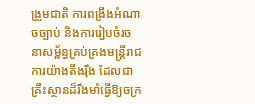ង្រួមជាតិ ការពង្រឹងអំណាចច្បាប់ និងការរៀបចំរចនាសម្ព័ន្ធគ្រប់គ្រងមន្ត្រីរាជការយ៉ាងតឹងរ៉ឹង ដែលជាគ្រឹះស្ថានដ៏រឹងមាំធ្វើឱ្យចក្រ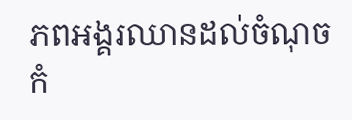ភពអង្គរឈានដល់ចំណុចកំ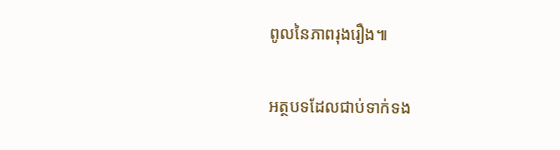ពូលនៃភាពរុងរឿង៕

អត្ថបទដែលជាប់ទាក់ទង